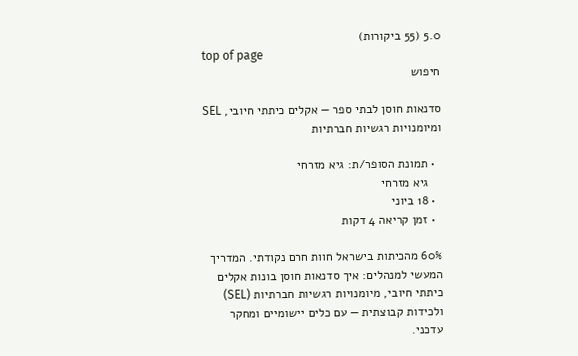5.0 (55 ביקורות)
top of page
חיפוש

סדנאות חוסן לבתי ספר — אקלים כיתתי חיובי, SEL ומיומנויות רגשיות חברתיות

  • תמונת הסופר/ת: גיא מזרחי
    גיא מזרחי
  • 18 ביוני
  • זמן קריאה 4 דקות

60% מהכיתות בישראל חוות חרם נקודתי. המדריך המעשי למנהלים: איך סדנאות חוסן בונות אקלים כיתתי חיובי, מיומנויות רגשיות חברתיות (SEL) ולכידות קבוצתית — עם כלים יישומיים ומחקר עדכני.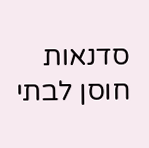סדנאות חוסן לבתי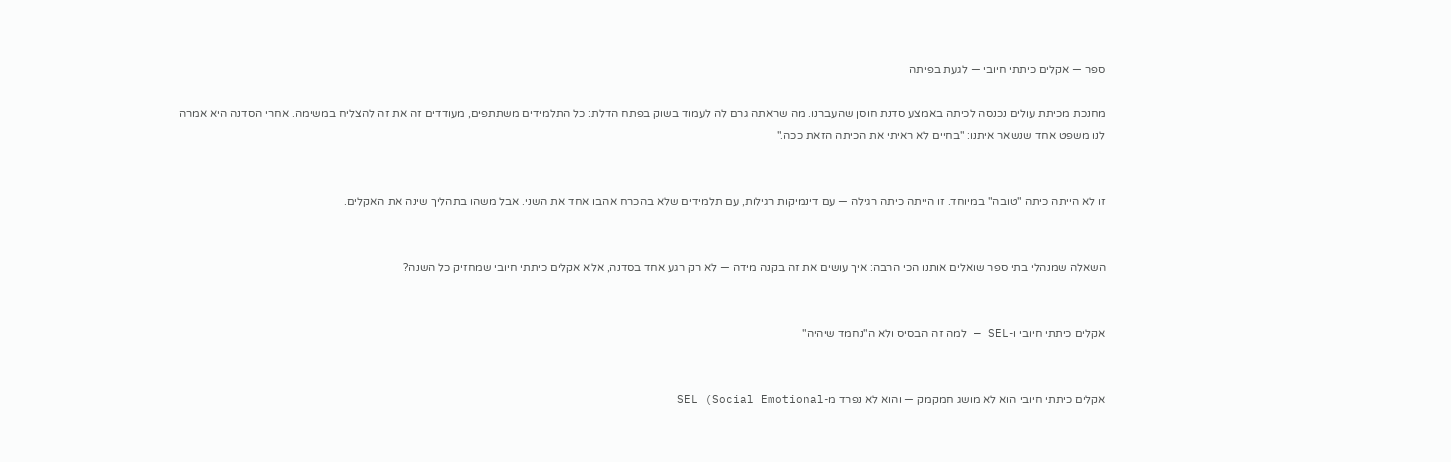ספר — אקלים כיתתי חיובי — לגעת בפיתה

מחנכת מכיתת עולים נכנסה לכיתה באמצע סדנת חוסן שהעברנו. מה שראתה גרם לה לעמוד בשוק בפתח הדלת: כל התלמידים משתתפים, מעודדים זה את זה להצליח במשימה. אחרי הסדנה היא אמרה לנו משפט אחד שנשאר איתנו: "בחיים לא ראיתי את הכיתה הזאת ככה."


זו לא הייתה כיתה "טובה" במיוחד. זו הייתה כיתה רגילה — עם דינמיקות רגילות, עם תלמידים שלא בהכרח אהבו אחד את השני. אבל משהו בתהליך שינה את האקלים.


השאלה שמנהלי בתי ספר שואלים אותנו הכי הרבה: איך עושים את זה בקנה מידה — לא רק רגע אחד בסדנה, אלא אקלים כיתתי חיובי שמחזיק כל השנה?


אקלים כיתתי חיובי ו-SEL — למה זה הבסיס ולא ה"נחמד שיהיה"


אקלים כיתתי חיובי הוא לא מושג חמקמק — והוא לא נפרד מ-SEL (Social Emotional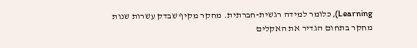Learning), כלומר למידה רגשית-חברתית. מחקר מקיף שבדק עשרות שנות מחקר בתחום הגדיר את האקלים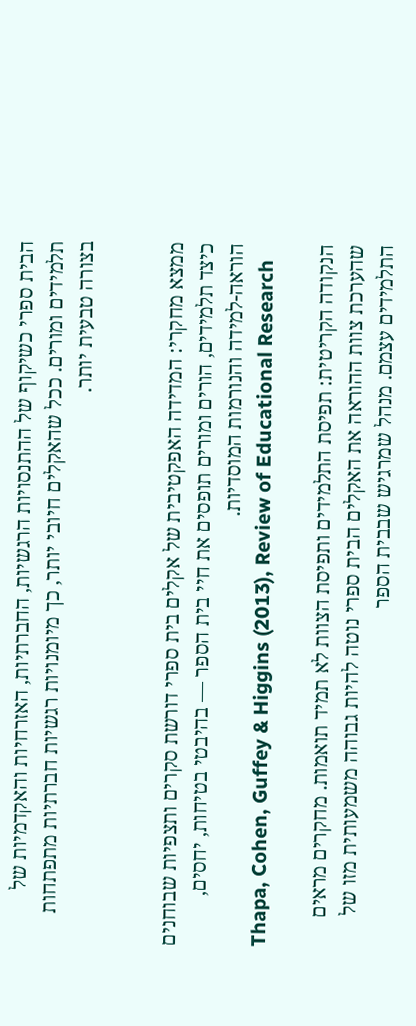הבית ספרי כשיקוף של ההתנסויות הרגשיות, החברתיות, האזרחיות והאקדמיות של תלמידים ומורים. ככל שהאקלים חיובי יותר, כך מיומנויות רגשיות חברתיות מתפתחות בצורה טבעית יותר.


ממצא מחקרי: המדידה האפקטיבית של אקלים בית ספרי דורשת סקרים ותצפיות שבוחנים כיצד תלמידים, הורים ומורים תופסים את חיי בית הספר — בהיבטי בטיחות, יחסים, הוראה-למידה והנורמות המוסדיות.
Thapa, Cohen, Guffey & Higgins (2013), Review of Educational Research

הנקודה הקריטית: תפיסת התלמידים ותפיסת הצוות לא תמיד תואמות. מחקרים מראים שהערכת צוות ההוראה את האקלים הבית ספרי נוטה להיות גבוהה משמעותית מזו של התלמידים עצמם. מנהל שמרגיש שבבית הספר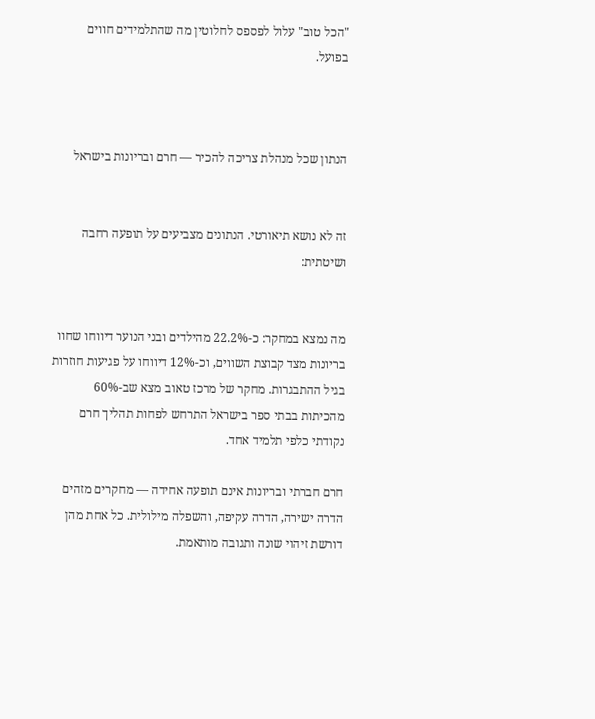"הכל טוב" עלול לפספס לחלוטין מה שהתלמידים חווים בפועל.



הנתון שכל מנהלת צריכה להכיר — חרם ובריונות בישראל


זה לא נושא תיאורטי. הנתונים מצביעים על תופעה רחבה ושיטתית:


מה נמצא במחקר: כ-22.2% מהילדים ובני הנוער דיווחו שחוו בריונות מצד קבוצת השווים, וכ-12% דיווחו על פגיעות חוזרות בגיל ההתבגרות. מחקר של מרכז טאוב מצא שב-60% מהכיתות בבתי ספר בישראל התרחש לפחות תהליך חרם נקודתי כלפי תלמיד אחד.

חרם חברתי ובריונות אינם תופעה אחידה — מחקרים מזהים הדרה ישירה, הדרה עקיפה, והשפלה מילולית. כל אחת מהן דורשת זיהוי שונה ותגובה מותאמת.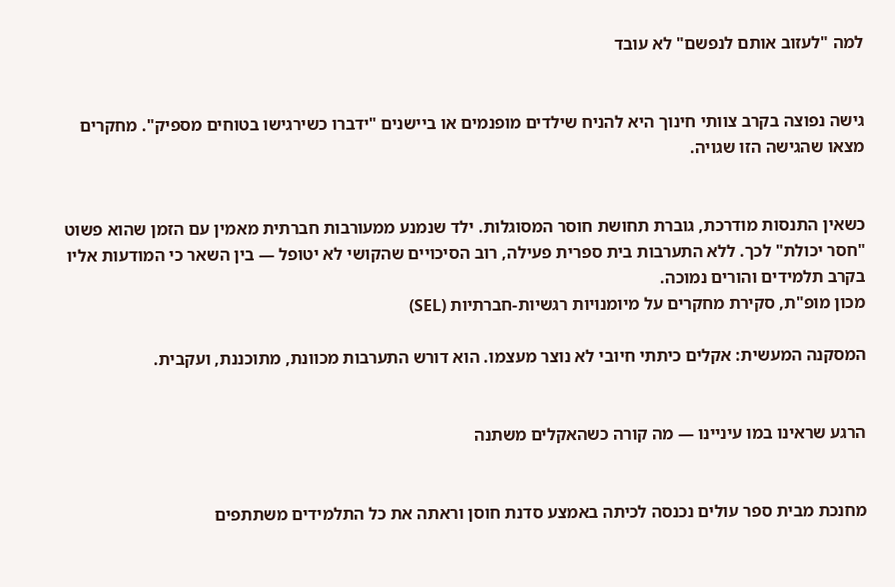למה "לעזוב אותם לנפשם" לא עובד


גישה נפוצה בקרב צוותי חינוך היא להניח שילדים מופנמים או ביישנים "ידברו כשירגישו בטוחים מספיק". מחקרים מצאו שהגישה הזו שגויה.


כשאין התנסות מודרכת, גוברת תחושת חוסר המסוגלות. ילד שנמנע ממעורבות חברתית מאמין עם הזמן שהוא פשוט "חסר יכולת" לכך. ללא התערבות בית ספרית פעילה, רוב הסיכויים שהקושי לא יטופל — בין השאר כי המודעות אליו בקרב תלמידים והורים נמוכה.
מכון מופ"ת, סקירת מחקרים על מיומנויות רגשיות-חברתיות (SEL)

המסקנה המעשית: אקלים כיתתי חיובי לא נוצר מעצמו. הוא דורש התערבות מכוונת, מתוכננת, ועקבית.


הרגע שראינו במו עיניינו — מה קורה כשהאקלים משתנה


מחנכת מבית ספר עולים נכנסה לכיתה באמצע סדנת חוסן וראתה את כל התלמידים משתתפים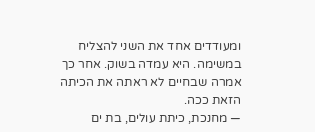ומעודדים אחד את השני להצליח במשימה. היא עמדה בשוק. אחר כך אמרה שבחיים לא ראתה את הכיתה הזאת ככה.
— מחנכת, כיתת עולים, בת ים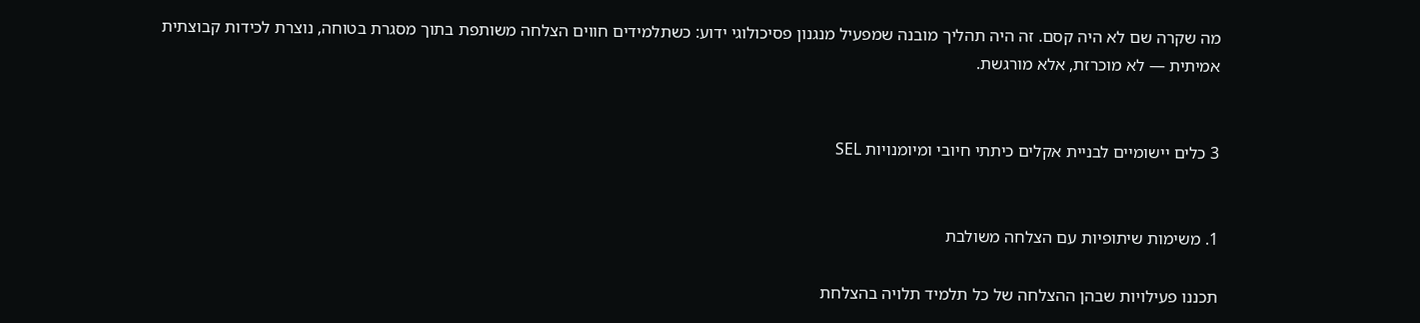מה שקרה שם לא היה קסם. זה היה תהליך מובנה שמפעיל מנגנון פסיכולוגי ידוע: כשתלמידים חווים הצלחה משותפת בתוך מסגרת בטוחה, נוצרת לכידות קבוצתית אמיתית — לא מוכרזת, אלא מורגשת.


3 כלים יישומיים לבניית אקלים כיתתי חיובי ומיומנויות SEL


1. משימות שיתופיות עם הצלחה משולבת

תכננו פעילויות שבהן ההצלחה של כל תלמיד תלויה בהצלחת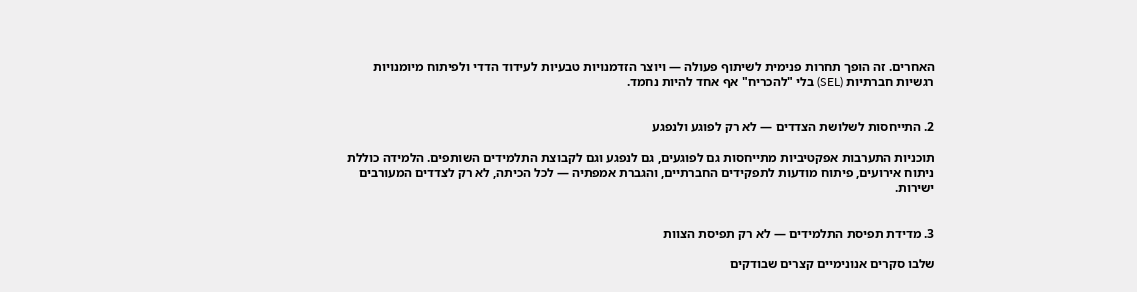האחרים. זה הופך תחרות פנימית לשיתוף פעולה — ויוצר הזדמנויות טבעיות לעידוד הדדי ולפיתוח מיומנויות רגשיות חברתיות (SEL) בלי "להכריח" אף אחד להיות נחמד.


2. התייחסות לשלושת הצדדים — לא רק לפוגע ולנפגע

תוכניות התערבות אפקטיביות מתייחסות גם לפוגעים, גם לנפגע וגם לקבוצת התלמידים השותפים. הלמידה כוללת ניתוח אירועים, פיתוח מודעות לתפקידים החברתיים, והגברת אמפתיה — לכל הכיתה, לא רק לצדדים המעורבים ישירות.


3. מדידת תפיסת התלמידים — לא רק תפיסת הצוות

שלבו סקרים אנונימיים קצרים שבודקים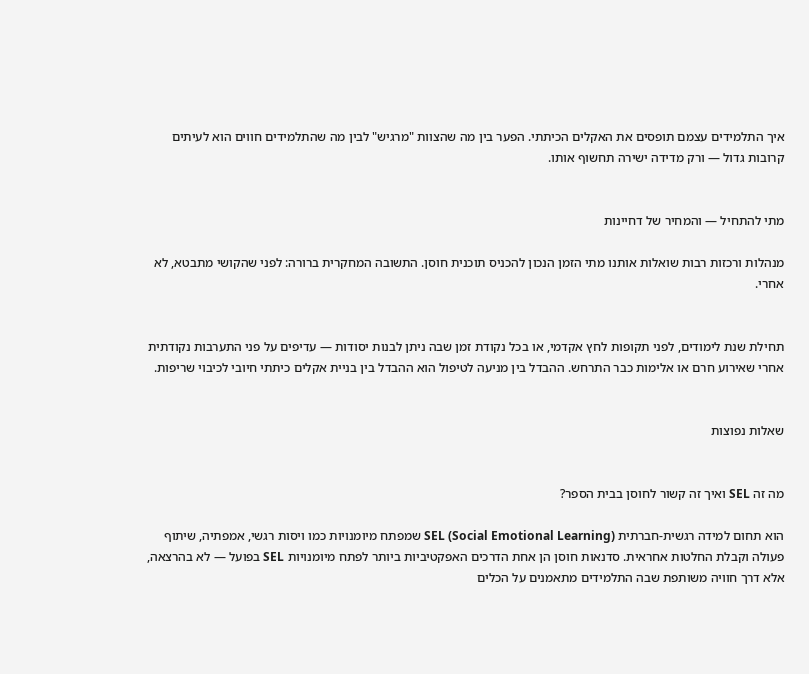איך התלמידים עצמם תופסים את האקלים הכיתתי. הפער בין מה שהצוות "מרגיש" לבין מה שהתלמידים חווים הוא לעיתים קרובות גדול — ורק מדידה ישירה תחשוף אותו.


מתי להתחיל — והמחיר של דחיינות

מנהלות ורכזות רבות שואלות אותנו מתי הזמן הנכון להכניס תוכנית חוסן. התשובה המחקרית ברורה: לפני שהקושי מתבטא, לא אחרי.


תחילת שנת לימודים, לפני תקופות לחץ אקדמי, או בכל נקודת זמן שבה ניתן לבנות יסודות — עדיפים על פני התערבות נקודתית אחרי שאירוע חרם או אלימות כבר התרחש. ההבדל בין מניעה לטיפול הוא ההבדל בין בניית אקלים כיתתי חיובי לכיבוי שריפות.


שאלות נפוצות


מה זה SEL ואיך זה קשור לחוסן בבית הספר?

הוא תחום למידה רגשית-חברתית SEL (Social Emotional Learning) שמפתח מיומנויות כמו ויסות רגשי, אמפתיה, שיתוף פעולה וקבלת החלטות אחראית. סדנאות חוסן הן אחת הדרכים האפקטיביות ביותר לפתח מיומנויות SEL בפועל — לא בהרצאה, אלא דרך חוויה משותפת שבה התלמידים מתאמנים על הכלים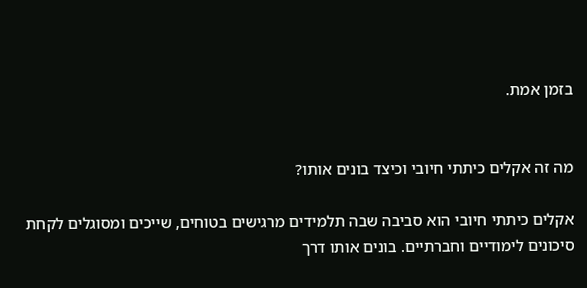בזמן אמת.


מה זה אקלים כיתתי חיובי וכיצד בונים אותו?

אקלים כיתתי חיובי הוא סביבה שבה תלמידים מרגישים בטוחים, שייכים ומסוגלים לקחת סיכונים לימודיים וחברתיים. בונים אותו דרך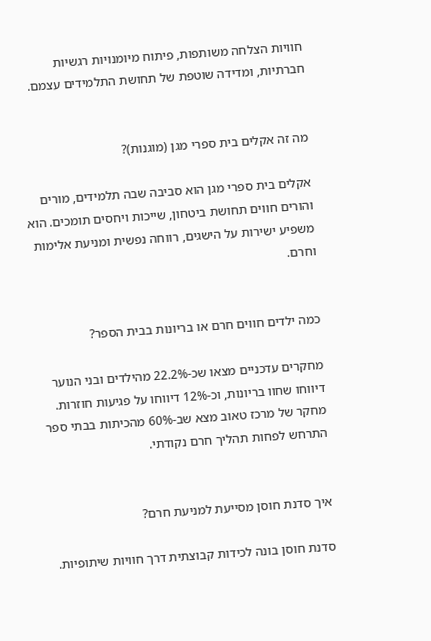חוויות הצלחה משותפות, פיתוח מיומנויות רגשיות חברתיות, ומדידה שוטפת של תחושת התלמידים עצמם.


מה זה אקלים בית ספרי מגן (מוגנות)?

אקלים בית ספרי מגן הוא סביבה שבה תלמידים, מורים והורים חווים תחושת ביטחון, שייכות ויחסים תומכים. הוא משפיע ישירות על הישגים, רווחה נפשית ומניעת אלימות וחרם.


כמה ילדים חווים חרם או בריונות בבית הספר?

מחקרים עדכניים מצאו שכ-22.2% מהילדים ובני הנוער דיווחו שחוו בריונות, וכ-12% דיווחו על פגיעות חוזרות. מחקר של מרכז טאוב מצא שב-60% מהכיתות בבתי ספר התרחש לפחות תהליך חרם נקודתי.


איך סדנת חוסן מסייעת למניעת חרם?

סדנת חוסן בונה לכידות קבוצתית דרך חוויות שיתופיות.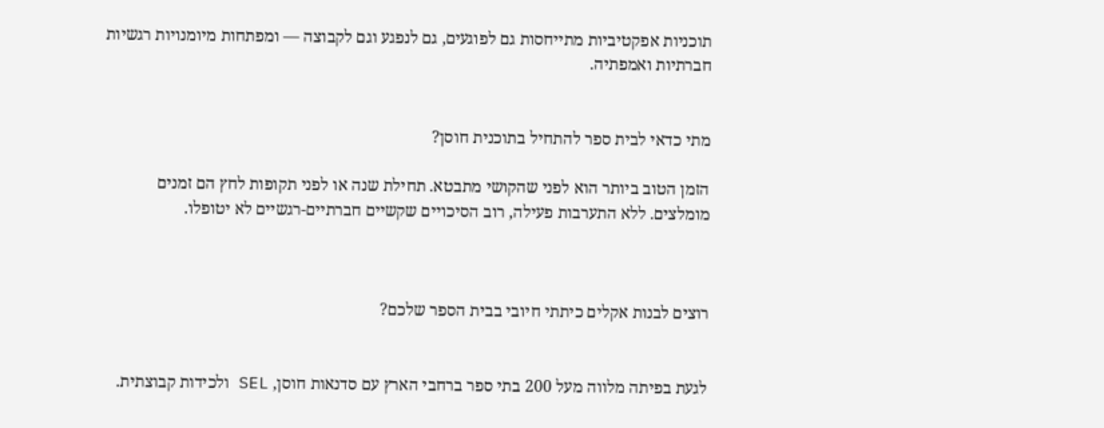תוכניות אפקטיביות מתייחסות גם לפוגעים, גם לנפגע וגם לקבוצה — ומפתחות מיומנויות רגשיות חברתיות ואמפתיה.


מתי כדאי לבית ספר להתחיל בתוכנית חוסן?

הזמן הטוב ביותר הוא לפני שהקושי מתבטא. תחילת שנה או לפני תקופות לחץ הם זמנים מומלצים. ללא התערבות פעילה, רוב הסיכויים שקשיים חברתיים-רגשיים לא יטופלו.



רוצים לבנות אקלים כיתתי חיובי בבית הספר שלכם?


לגעת בפיתה מלווה מעל 200 בתי ספר ברחבי הארץ עם סדנאות חוסן, SEL ולכידות קבוצתית.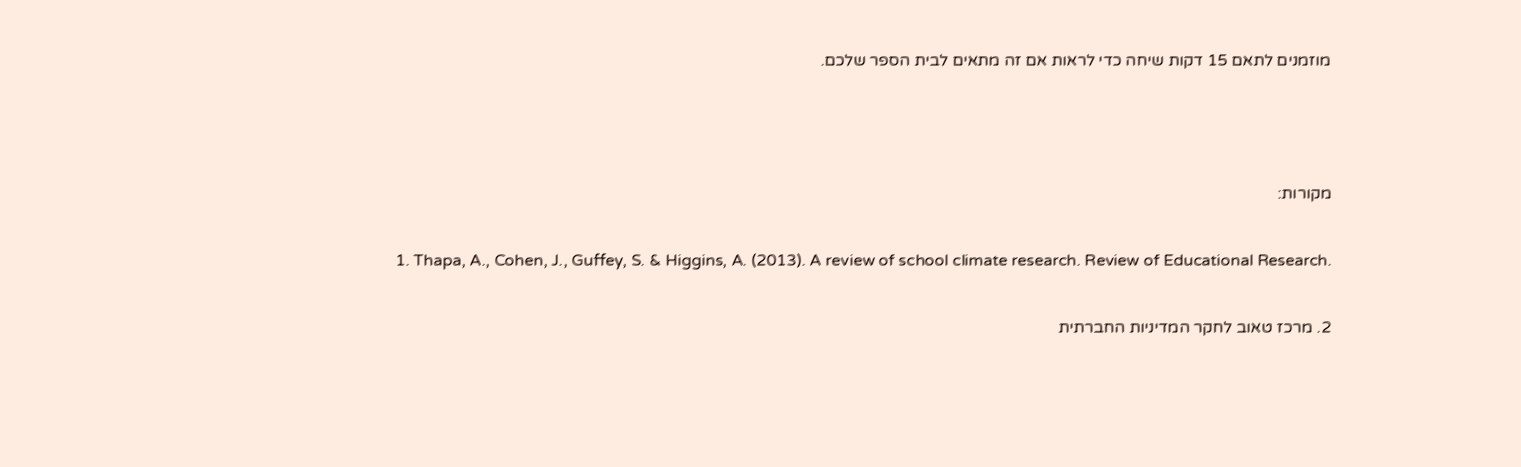מוזמנים לתאם 15 דקות שיחה כדי לראות אם זה מתאים לבית הספר שלכם.



מקורות:

1. Thapa, A., Cohen, J., Guffey, S. & Higgins, A. (2013). A review of school climate research. Review of Educational Research.

2. מרכז טאוב לחקר המדיניות החברתית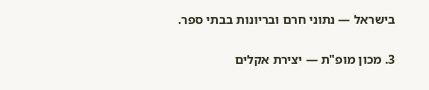בישראל — נתוני חרם ובריונות בבתי ספר.

3. מכון מופ"ת — יצירת אקלים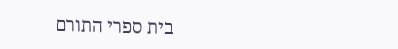בית ספרי התורם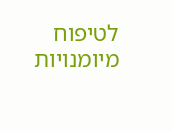לטיפוח מיומנויות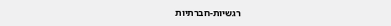רגשיות-חברתיות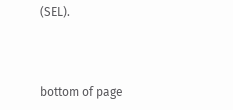(SEL).




bottom of page